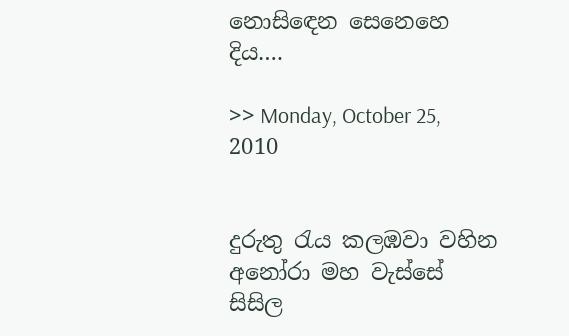නොසිඳෙන සෙනෙහෙ දිය….

>> Monday, October 25, 2010


දුරුතු රැය කලඹවා වහින
අනෝරා මහ වැස්සේ සිසිල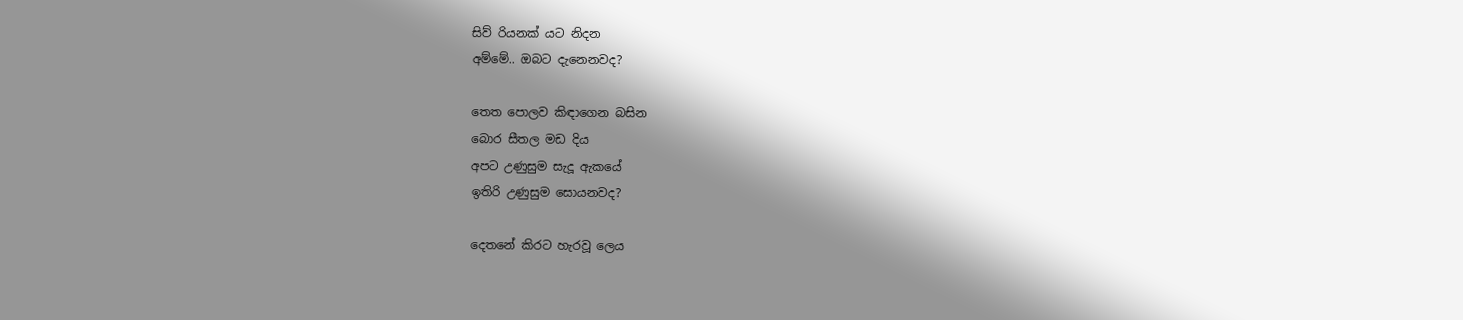සිව් රියනක් යට නිදන
අම්මේ.. ඔබට දැනෙනවද?

තෙත පොලව කිඳාගෙන බසින
බොර සීතල මඩ දිය
අපට උණුසුම සැදූ ඇකයේ
ඉතිරි උණුසුම සොයනවද?

දෙතනේ කිරට හැරවූ ලෙය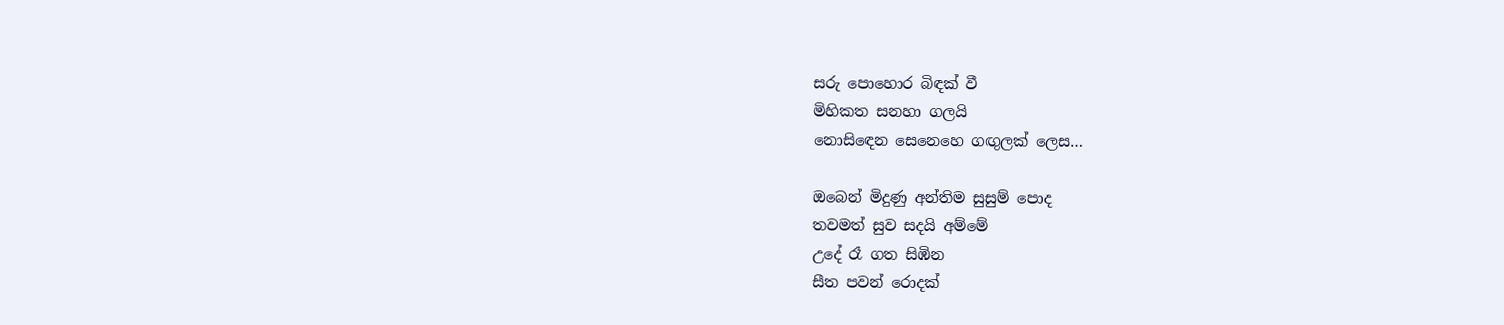සරු පොහොර බිඳක් වී
මිහිකත සනහා ගලයි
නොසිඳෙන සෙනෙහෙ ගඟුලක් ලෙස…

ඔබෙන් මිදුණු අන්තිම සුසුම් පොද
තවමත් සුව සදයි අම්මේ
උදේ රෑ ගත සිඹින
සීත පවන් රොදක්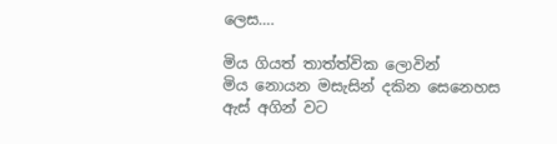ලෙස….

මිය ගියත් තාත්ත්වික ලොවින්
මිය නොයන මසැසින් දකින සෙනෙහස
ඇස් අගින් වට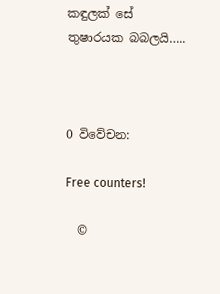කඳුලක් සේ
තුෂාරයක බබලයි…..



0 විවේචන:

Free counters!

  ©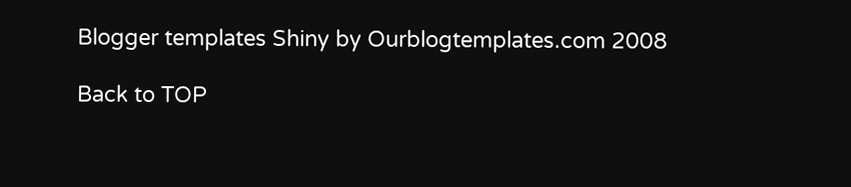Blogger templates Shiny by Ourblogtemplates.com 2008

Back to TOP